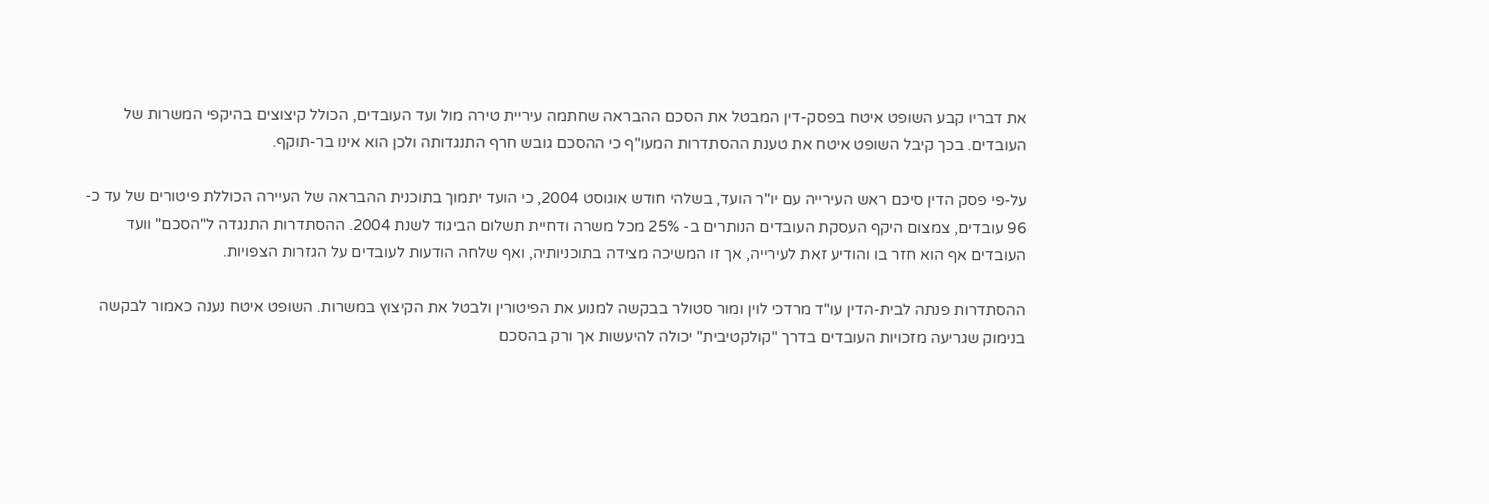את דבריו קבע השופט איטח בפסק-דין המבטל את הסכם ההבראה שחתמה עיריית טירה מול ועד העובדים, הכולל קיצוצים בהיקפי המשרות של העובדים. בכך קיבל השופט איטח את טענת ההסתדרות המעו"ף כי ההסכם גובש חרף התנגדותה ולכן הוא אינו בר-תוקף.

על-פי פסק הדין סיכם ראש העירייה עם יו"ר הועד, בשלהי חודש אוגוסט 2004, כי הועד יתמוך בתוכנית ההבראה של העיירה הכוללת פיטורים של עד כ- 96 עובדים, צמצום היקף העסקת העובדים הנותרים ב- 25% מכל משרה ודחיית תשלום הביגוד לשנת 2004. ההסתדרות התנגדה ל"הסכם" וועד העובדים אף הוא חזר בו והודיע זאת לעירייה, אך זו המשיכה מצידה בתוכניותיה, ואף שלחה הודעות לעובדים על הגזרות הצפויות.

ההסתדרות פנתה לבית-הדין עו"ד מרדכי לוין ומור סטולר בבקשה למנוע את הפיטורין ולבטל את הקיצוץ במשרות. השופט איטח נענה כאמור לבקשה בנימוק שגריעה מזכויות העובדים בדרך "קולקטיבית" יכולה להיעשות אך ורק בהסכם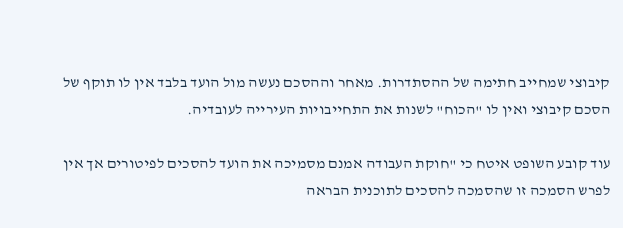קיבוצי שמחייב חתימה של ההסתדרות. מאחר וההסכם נעשה מול הועד בלבד אין לו תוקף של הסכם קיבוצי ואין לו "הכוח" לשנות את התחייבויות העירייה לעובדיה.

עוד קובע השופט איטח כי "חוקת העבודה אמנם מסמיכה את הועד להסכים לפיטורים אך אין לפרש הסמכה זו שהסמכה להסכים לתוכנית הבראה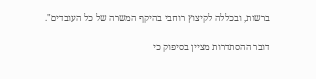ברשות, ובכללה לקיצוץ רוחבי בהיקף המשרה של כל העובדים".

דובר ההסתדרות מציין בסיפוק כי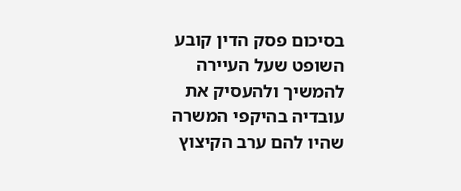בסיכום פסק הדין קובע השופט שעל העיירה להמשיך ולהעסיק את עובדיה בהיקפי המשרה שהיו להם ערב הקיצוץ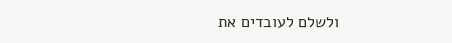ולשלם לעובדים את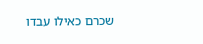שכרם כאילו עבדו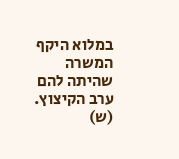במלוא היקף המשרה שהיתה להם ערב הקיצוץ.
(ש)